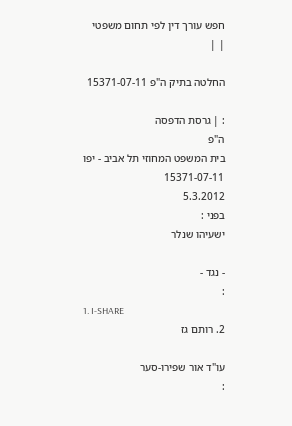חפש עורך דין לפי תחום משפטי
| |

החלטה בתיק ה"פ 15371-07-11

: | גרסת הדפסה
ה"פ
בית המשפט המחוזי תל אביב - יפו
15371-07-11
5.3.2012
בפני :
ישעיהו שנלר

- נגד -
:
1. I-SHARE
2. רותם גז

עו"ד אור שפירו-סער
: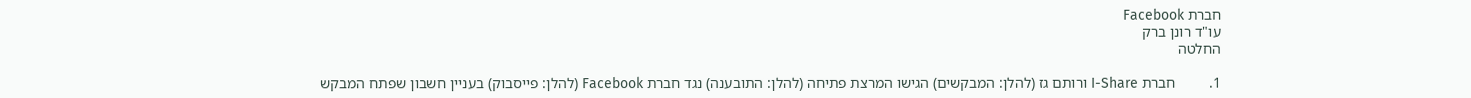חברת Facebook
עו"ד רונן ברק
החלטה

1.         חברת I-Share ורותם גז (להלן: המבקשים) הגישו המרצת פתיחה (להלן: התובענה) נגד חברת Facebook (להלן: פייסבוק) בעניין חשבון שפתח המבקש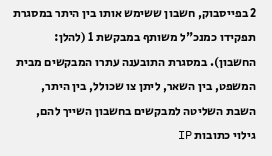2 בפייסבוק, חשבון ששימש אותו בין היתר במסגרת תפקידו כמנכ"ל משותף במבקשת 1 (להלן: החשבון). במסגרת התובענה עתרו המבקשים מבית המשפט, בין השאר, ליתן צו שכולל, בין היתר, השבת השליטה למבקשים בחשבון השייך להם,  גילוי כתובות IP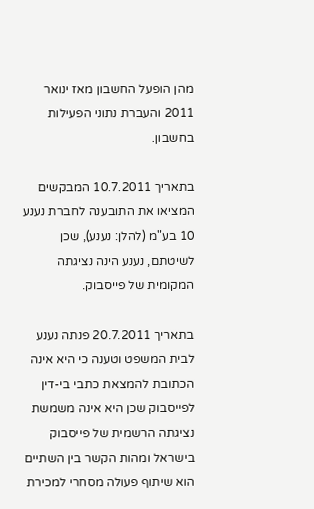מהן הופעל החשבון מאז ינואר 2011 והעברת נתוני הפעילות בחשבון.

בתאריך 10.7.2011 המבקשים המציאו את התובענה לחברת נענע 10 בע"מ (להלן: נענע), שכן לשיטתם, נענע הינה נציגתה המקומית של פייסבוק.

בתאריך 20.7.2011 פנתה נענע לבית המשפט וטענה כי היא אינה הכתובת להמצאת כתבי בי-דין לפייסבוק שכן היא אינה משמשת נציגתה הרשמית של פייסבוק בישראל ומהות הקשר בין השתיים הוא שיתוף פעולה מסחרי למכירת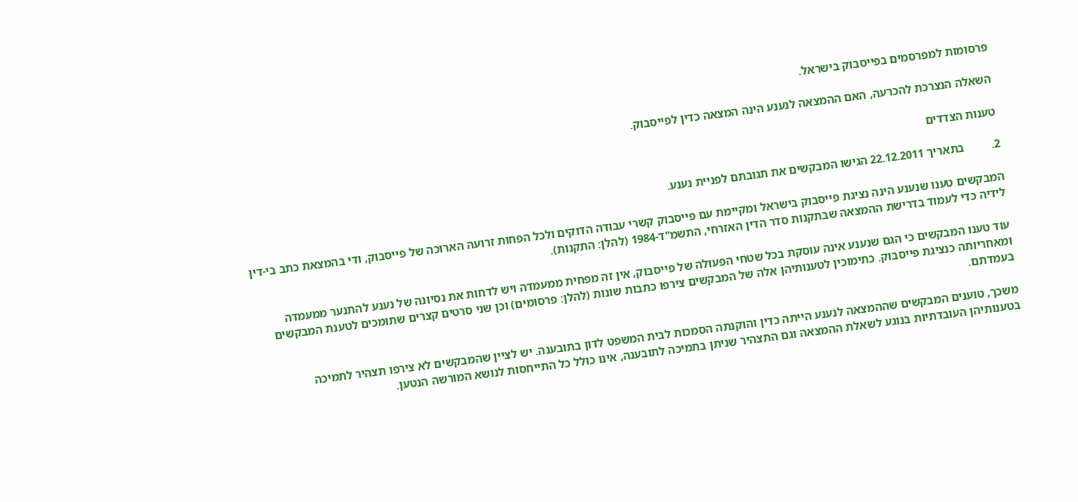פרסומות למפרסמים בפייסבוק בישראל.

השאלה הנצרכת להכרעה, האם ההמצאה לנענע הינה המצאה כדין לפייסבוק.

טענות הצדדים

2.         בתאריך 22.12.2011 הגישו המבקשים את תגובתם לפניית נענע.

המבקשים טענו שנענע הינה נציגת פייסבוק בישראל ומקיימת עם פייסבוק קשרי עבודה הדוקים ולכל הפחות זרועה הארוכה של פייסבוק, ודי בהמצאת כתב בי-דין לידיה כדי לעמוד בדרישת ההמצאה שבתקנות סדר הדין האזרחי, התשמ"ד-1984 (להלן: התקנות).

עוד טענו המבקשים כי הגם שנענע אינה עוסקת בכל שטחי הפעולה של פייסבוק, אין זה מפחית ממעמדה ויש לדחות את נסיונה של נענע להתנער ממעמדה ומאחריותה כנציגת פייסבוק. כתימוכין לטענותיהן אלה של המבקשים צירפו כתבות שונות (להלן: פרסומים) וכן שני סרטים קצרים שתומכים לטענת המבקשים בעמדתם.

משכך, טוענים המבקשים שההמצאה לנענע הייתה כדין והוקנתה הסמכות לבית המשפט לדון בתובענה. יש לציין שהמבקשים לא צירפו תצהיר לתמיכה בטענותיהן העובדתיות בנוגע לשאלת ההמצאה וגם התצהיר שניתן בתמיכה לתובענה, אינו כולל כל התייחסות לנושא המורשה הנטען.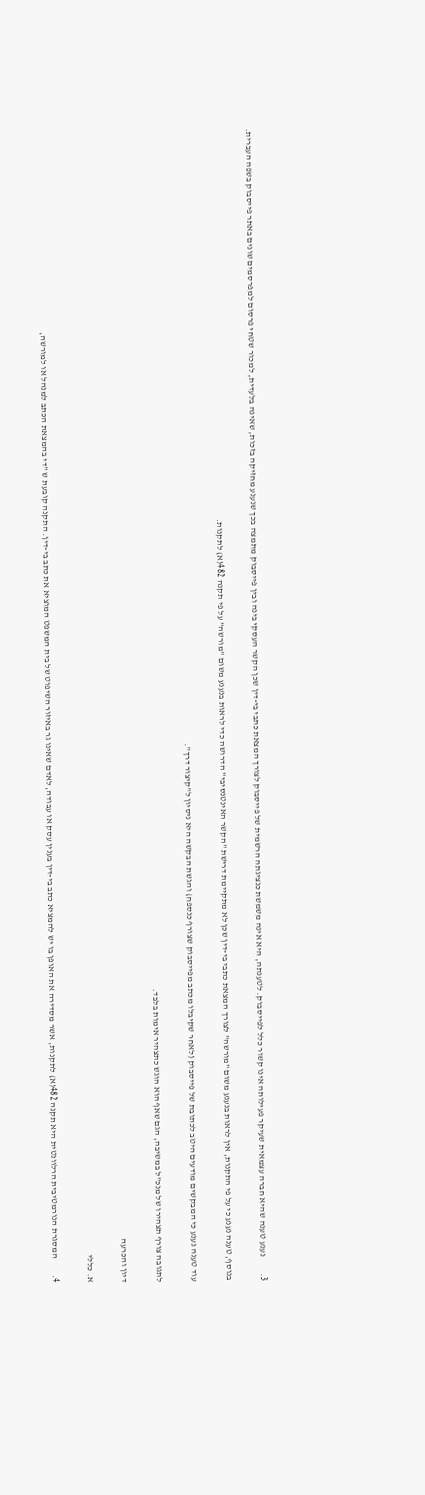3.         נענע טענה שהיא חברה עצמאית שעיקר פעילותה אינו קשור כלל לפייסבוק. לטענתה, היא אינה משמשת כנציגתה הרשמית של פייסבוק לצורך המצאת כתבי בי-דין שכן הקשר העסקי בינה ובין פייסבוק מתמצה בכך שנענע מחזיקה בזכות, שאינה בלעדית, למכור שטחי פרסום למפרסמים שונים באתר פייסבוק בשפה העברית.

בנוסף, טענה נענע כי על פי התקנות, אין לראות בנענע משום "מורשה" לצורך המצאת כתבי בי-דין שכן לא מתקיימת דרישת "הקשר האינטנסיבי" הדרושה כדי לראות בנענע משום "מורשה" על פי תקנה 482(א) לתקנות.

עוד טענה נענע כי המבקשים מודעים היטב לכתובת של פייסבוק (לאחר שקיבלו מכתב מפייסבוק שצורף כנספח) והגשת הבקשה היא ניסיון ל"קיצור דרך".

לתגובה צורף תצהירו של מנכ"ל במשיבה, הגם שאף הוא הוגש כתצהיר אימות בלבד.

דיון והכרעה

א. כללי

4.         המסגרת הנורמטיבית הרלוונטית היא תקנה 482(א) לתקנות, אשר מסדירה את האופן בו יש להמציא כתב בי-דין בענין עסק או עבודה, לאדם שאינו גר באיזור השיפוט של בית המשפט המוציא את כתב בי-דין. התקנה קובעת ש "די בהמצאת הכתב למנהל או למורשה,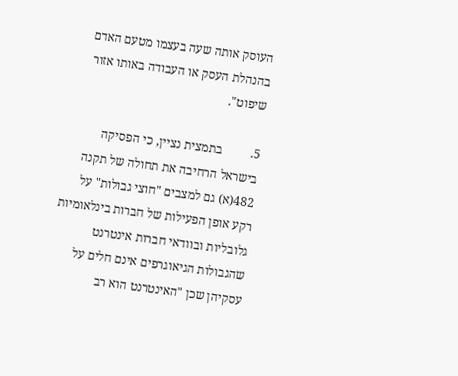העוסק אותה שעה בעצמו מטעם האדם בהנהלת העסק או העבודה באותו אזור שיפוט".

5.         בתמצית נציין, כי הפסיקה בישראל הרחיבה את תחולה של תקנה 482(א) גם למצבים "חוצי גבולות" על רקע אופן הפעילות של חברות בינלאומיות גלובליות ובוודאי חברות אינטרנט שהגבולות הגיאוגרפים אינם חלים על עסקיהן שכן "האינטרנט הוא רב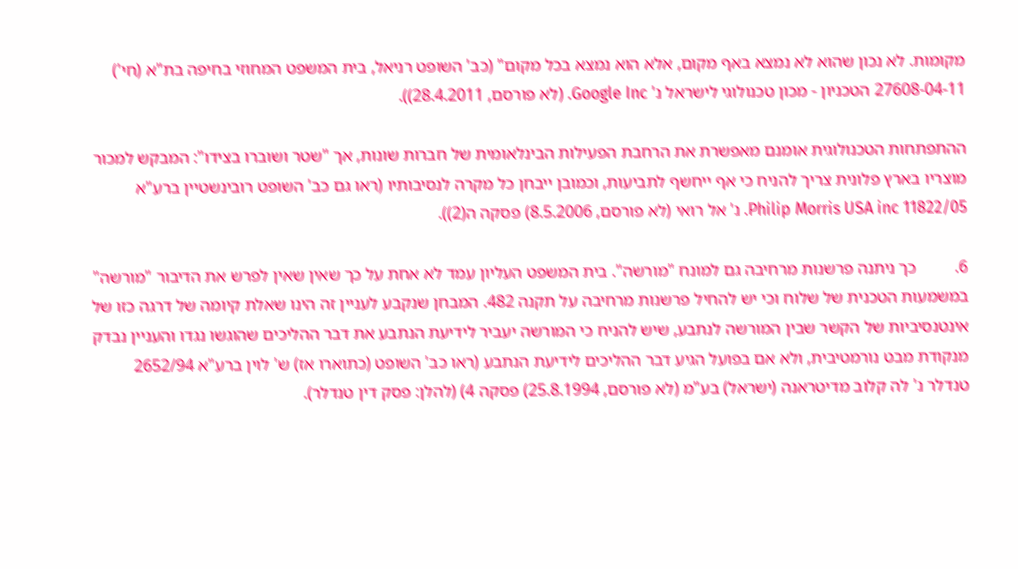מקומות. לא נכון שהוא לא נמצא באף מקום, אלא הוא נמצא בכל מקום" (כב' השופט רניאל, בית המשפט המחוזי בחיפה בת"א (חי') 27608-04-11 הטכניון - מכון טכנולוגי לישראל נ' Google Inc. (לא פורסם, 28.4.2011)).

ההתפתחות הטכנולוגית אומנם מאפשרת את הרחבת הפעילות הבינלאומית של חברות שונות, אך "שטר ושוברו בצידו": המבקש למכור מוצריו בארץ פלונית צריך להניח כי אף ייחשף לתביעות, וכמובן ייבחן כל מקרה לנסיבותיו (ראו גם כב' השופט רובינשטיין ברע"א 11822/05 Philip Morris USA inc. נ' אל רואי (לא פורסם, 8.5.2006) פסקה ה(2)).

6.         כך ניתנה פרשנות מרחיבה גם למונח "מורשה". בית המשפט העליון עמד לא אחת על כך שאין שאין לפרש את הדיבור "מורשה" במשמעות הטכנית של שלוח וכי יש להחיל פרשנות מרחיבה על תקנה 482. המבחן שנקבע לעניין זה הינו שאלת קיומה של דרגה כזו של אינטנסיביות של הקשר שבין המורשה לנתבע, שיש להניח כי המורשה יעביר לידיעת הנתבע את דבר ההליכים שהוגשו נגדו והעניין נבדק מנקודת מבט נורמטיבית, ולא אם בפועל הגיע דבר ההליכים לידיעת הנתבע (ראו כב' השופט (כתוארו אז) ש' לוין ברע"א 2652/94 טנדלר נ' לה קלוב מדיטראנה (ישראל) בע"מ (לא פורסם, 25.8.1994) פסקה 4) (להלן: פסק דין טנדלר).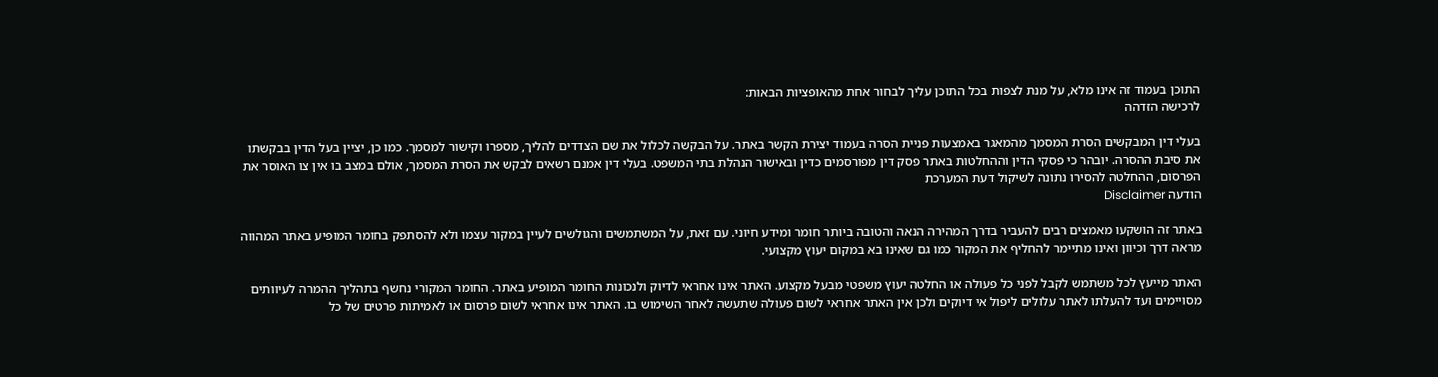התוכן בעמוד זה אינו מלא, על מנת לצפות בכל התוכן עליך לבחור אחת מהאופציות הבאות:
לרכישה הזדהה

בעלי דין המבקשים הסרת המסמך מהמאגר באמצעות פניית הסרה בעמוד יצירת הקשר באתר. על הבקשה לכלול את שם הצדדים להליך, מספרו וקישור למסמך. כמו כן, יציין בעל הדין בבקשתו את סיבת ההסרה. יובהר כי פסקי הדין וההחלטות באתר פסק דין מפורסמים כדין ובאישור הנהלת בתי המשפט. בעלי דין אמנם רשאים לבקש את הסרת המסמך, אולם במצב בו אין צו האוסר את הפרסום, ההחלטה להסירו נתונה לשיקול דעת המערכת
הודעה Disclaimer

באתר זה הושקעו מאמצים רבים להעביר בדרך המהירה הנאה והטובה ביותר חומר ומידע חיוני. עם זאת, על המשתמשים והגולשים לעיין במקור עצמו ולא להסתפק בחומר המופיע באתר המהווה מראה דרך וכיוון ואינו מתיימר להחליף את המקור כמו גם שאינו בא במקום יעוץ מקצועי.

האתר מייעץ לכל משתמש לקבל לפני כל פעולה או החלטה יעוץ משפטי מבעל מקצוע. האתר אינו אחראי לדיוק ולנכונות החומר המופיע באתר. החומר המקורי נחשף בתהליך ההמרה לעיוותים מסויימים ועד להעלתו לאתר עלולים ליפול אי דיוקים ולכן אין האתר אחראי לשום פעולה שתעשה לאחר השימוש בו. האתר אינו אחראי לשום פרסום או לאמיתות פרטים של כל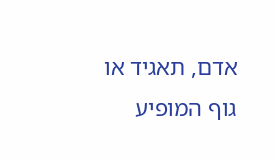אדם, תאגיד או גוף המופיע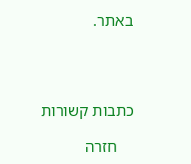באתר.




כתבות קשורות

    חזרה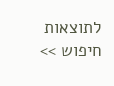לתוצאות חיפוש >>